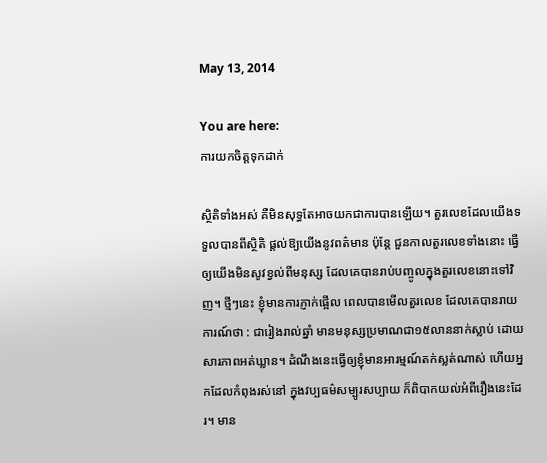May 13, 2014

You are here:
ការយកចិត្តទុកដាក់

សិ្ថតិទាំងអស់ គឺមិនសុទ្ធតែអាចយកជាការបានឡើយ។ តួរលេខដែលយើងទទួលបានពីស្ថិតិ ផ្តល់ឱ្យយើងនូវពត៌មាន ប៉ុន្តែ ជួនកាលតួរលេខទាំងនោះ ធ្វើឲ្យយើងមិនសូវខ្វល់ពីមនុស្ស ដែលគេបានរាប់បញ្ចូលក្នុងតួរលេខនោះទៅវិញ។ ថ្មីៗនេះ ខ្ញុំមានការភ្ញាក់ផ្អើល ពេលបានមើលតួរលេខ ដែលគេបានរាយការណ៍ថា : ជារៀងរាល់ឆ្នាំ មានមនុស្សប្រមាណជា១៥លាននាក់ស្លាប់ ដោយសារភាពអត់ឃ្លាន។ ដំណឹងនេះធ្វើឲ្យខ្ញុំមានអារម្មណ៍តក់ស្លត់ណាស់ ហើយអ្នកដែលកំពុងរស់នៅ ក្នុងវប្បធម៌សម្បូរសប្បាយ ក៏ពិបាកយល់អំពីរឿងនេះដែរ។ មាន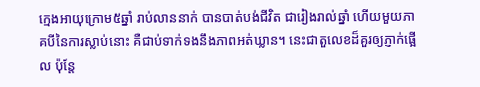ក្មេងអាយុក្រោម៥ឆ្នាំ រាប់លាននាក់ បានបាត់បង់ជីវិត ជារៀងរាល់ឆ្នាំ ហើយមួយភាគបីនៃការស្លាប់នោះ គឺជាប់ទាក់ទងនឹងភាពអត់ឃ្លាន។ នេះជាតួលេខដ៏គួរឲ្យភ្ញាក់ផ្អើល ប៉ុន្តែ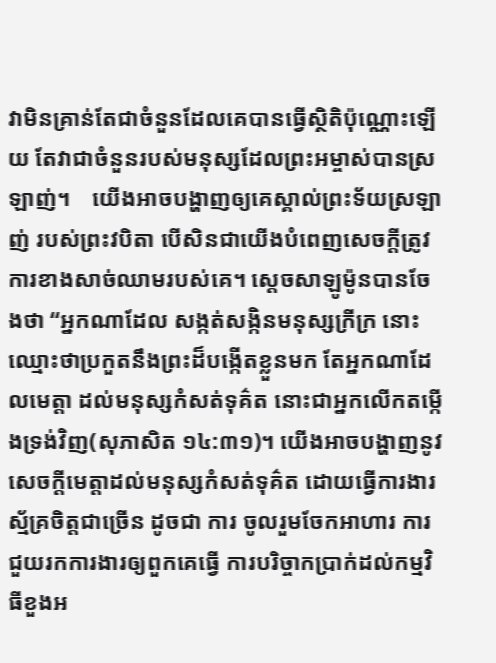វាមិនគ្រាន់តែជាចំនួនដែលគេបានធ្វើស្ថិតិប៉ុណ្ណោះឡើយ តែវាជាចំនួនរបស់មនុស្សដែលព្រះអម្ចាស់បានស្រឡាញ់។    យើងអាចបង្ហាញឲ្យគេស្គាល់ព្រះទ័យស្រឡាញ់ របស់ព្រះវបិតា បើសិនជាយើងបំពេញសេចក្តីត្រូវការខាងសាច់ឈាមរបស់គេ។ ស្តេចសាឡូម៉ូនបានចែងថា “អ្នកណាដែល សង្កត់សង្កិនមនុស្សក្រីក្រ នោះឈ្មោះថាប្រកួតនឹងព្រះដ៏បង្កើតខ្លួនមក តែអ្នកណាដែលមេត្តា ដល់មនុស្សកំសត់ទុគ៌ត នោះជាអ្នកលើកតម្កើងទ្រង់វិញ(សុភាសិត ១៤:៣១)។ យើងអាចបង្ហាញនូវសេចក្តីមេត្តាដល់មនុស្សកំសត់ទុគ៌ត ដោយធ្វើការងារស្ម័គ្រចិត្តជាច្រើន ដូចជា ការ ចូលរួមចែកអាហារ ការជួយរកការងារឲ្យពួកគេធ្វើ ការបរិច្ចាកប្រាក់ដល់កម្មវិធីខួងអ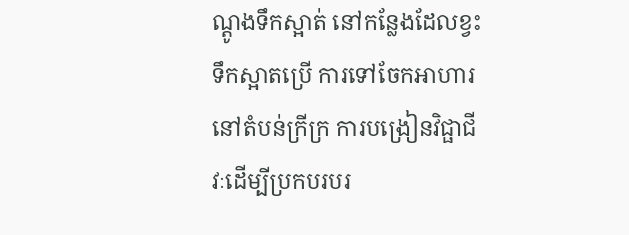ណ្តូងទឹកស្អាត់ នៅកន្លែងដែលខ្វះទឹកស្អាតប្រើ ការទៅចែកអាហារនៅតំបន់ក្រីក្រ ការបង្រៀនវិជ្ផាជីវៈដើម្បីប្រកបរបរ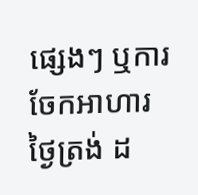ផ្សេងៗ ឬការចែកអាហារថ្ងៃត្រង់ ដ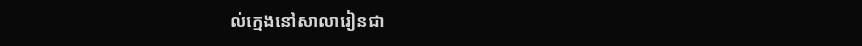ល់ក្មេងនៅសាលារៀនជា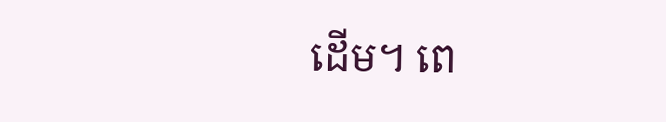ដើម។ ពេ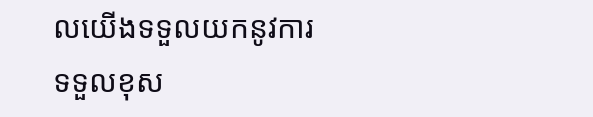លយើងទទួលយកនូវការទទួលខុស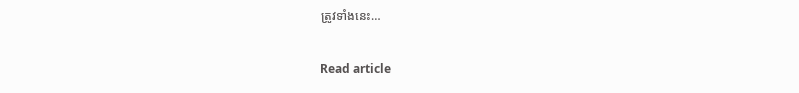ត្រូវទាំងនេះ…

Read article